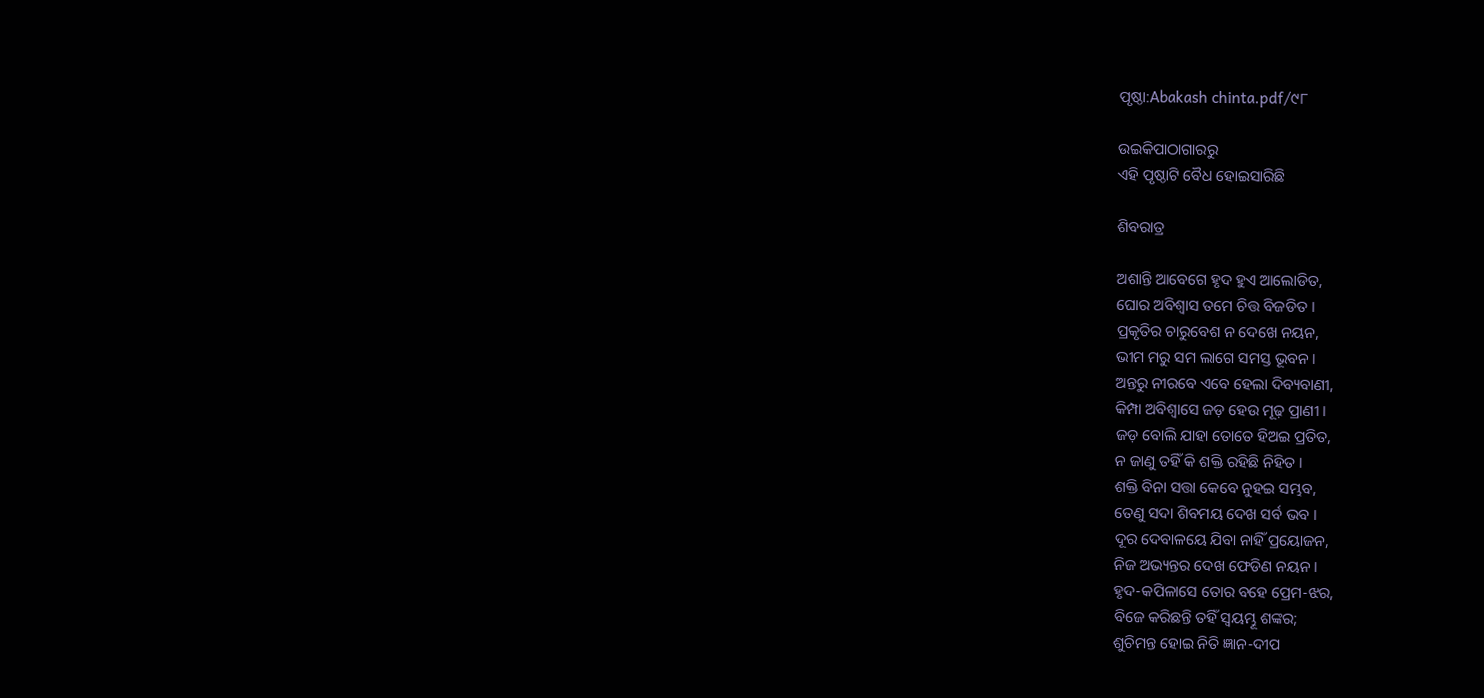ପୃଷ୍ଠା:Abakash chinta.pdf/୯୮

ଉଇକିପାଠାଗାର‌ରୁ
ଏହି ପୃଷ୍ଠାଟି ବୈଧ ହୋଇସାରିଛି

ଶିବରାତ୍ର

ଅଶାନ୍ତି ଆବେଗେ ହୃଦ ହୁଏ ଆଲୋଡିତ,
ଘୋର ଅବିଶ୍ୱାସ ତମେ ଚିତ୍ତ ବିଜଡିତ ।
ପ୍ରକୃତିର ଚାରୁବେଶ ନ ଦେଖେ ନୟନ,
ଭୀମ ମରୁ ସମ ଲାଗେ ସମସ୍ତ ଭୂବନ ।
ଅନ୍ତରୁ ନୀରବେ ଏବେ ହେଲା ଦିବ୍ୟବାଣୀ,
କିମ୍ପା ଅବିଶ୍ୱାସେ ଜଡ଼ ହେଉ ମୂଢ଼ ପ୍ରାଣୀ ।
ଜଡ଼ ବୋଲି ଯାହା ତୋତେ ହିଅଇ ପ୍ରତିତ,
ନ ଜାଣୁ ତହିଁ କି ଶକ୍ତି ରହିଛି ନିହିତ ।
ଶକ୍ତି ବିନା ସତ୍ତା କେବେ ନୁହଇ ସମ୍ଭବ,
ତେଣୁ ସଦା ଶିବମୟ ଦେଖ ସର୍ବ ଭବ ।
ଦୂର ଦେବାଳୟେ ଯିବା ନାହିଁ ପ୍ରୟୋଜନ,
ନିଜ ଅଭ୍ୟନ୍ତର ଦେଖ ଫେଡିଣ ନୟନ ।
ହୃଦ-କପିଳାସେ ତୋର ବହେ ପ୍ରେମ-ଝର,
ବିଜେ କରିଛନ୍ତି ତହିଁ ସ୍ୱୟମ୍ଭୂ ଶଙ୍କର;
ଶୁଚିମନ୍ତ ହୋଇ ନିତି ଜ୍ଞାନ-ଦୀପ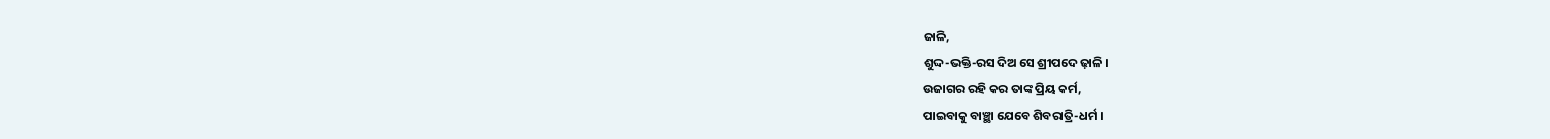ଜାଳି,
ଶୁଦ୍ଦ-ଭକ୍ତି-ରସ ଦିଅ ସେ ଶ୍ରୀପଦେ ଢ଼ାଳି ।
ଉଜାଗର ରହି କର ତାଙ୍କ ପ୍ରିୟ କର୍ମ,
ପାଇବାକୁ ବାଞ୍ଛା ଯେବେ ଶିବରାତ୍ରି-ଧର୍ମ ।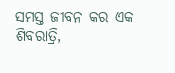ସମସ୍ତ ଜୀବନ କର ଏକ ଶିବରାତ୍ରି,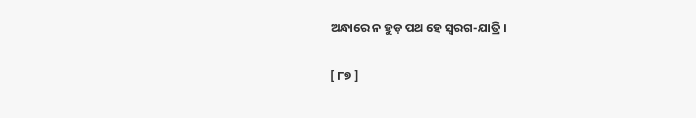ଅନ୍ଧାରେ ନ ହୁଡ଼ ପଥ ହେ ସ୍ୱରଗ-ଯାତ୍ରି ।

[ ୮୭ ]